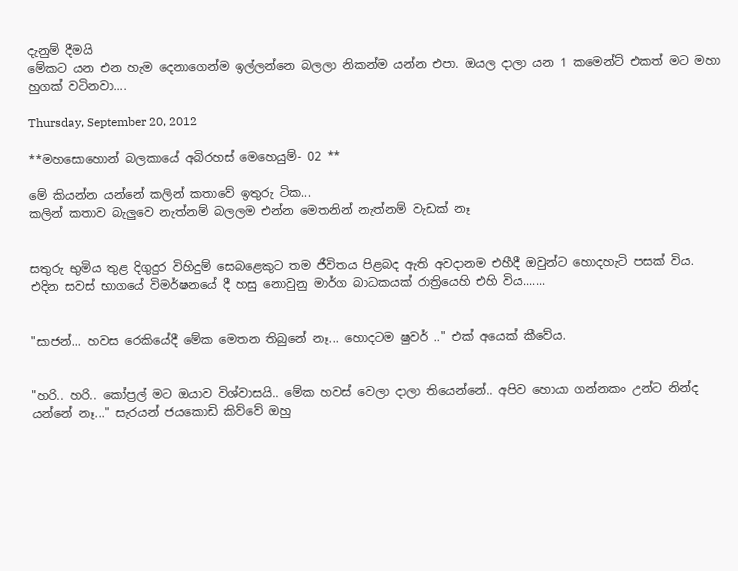දැනුම් දීමයි
මේකට යන එන හැම දෙනාගෙන්ම ඉල්ලන්නෙ බලලා නිකන්ම යන්න එපා. ඔයල දාලා යන 1 කමෙන්ට් එකත් මට මහා හුගක් වටිනවා....

Thursday, September 20, 2012

**මහසොහොන් බලකායේ අබිරහස් මෙහෙයුම්- 02 **

මේ කියන්න යන්නේ කලින් කතාවේ ඉතුරු ටික...
කලින් කතාව බැලුවෙ නැත්නම් බලලම එන්න මෙතනින් නැත්නම් වැඩක් නෑ


සතුරු භුමිය තුළ දිගුදුර විහිදුම් සෙබළෙකුට තම ජීවිතය පිළබද ඇති අවදානම එහීදී ඔවුන්ට හොදහැ‍ටි පසක් විය. එදින සවස් භාගයේ විමර්ෂනයේ දී හසු නොවුනු මාර්ග බාධකයක් රාත්‍රියෙහි එහි විය.......


"සාජන්... හවස රෙකියේදී මේක මෙතන තිබුනේ නෑ... හොදටම ෂුවර් .." එක් අයෙක් කීවේය.


"හරි.. හරි.. කෝප්‍රල් මට ඔයාව විශ්වාසයි.. මේක හවස් වෙලා දාලා තියෙන්නේ.. අපිව හොයා ගන්නකං උන්ට නින්ද යන්නේ නෑ..." සැරයන් ජයකොඩි කිව්වේ ඔහු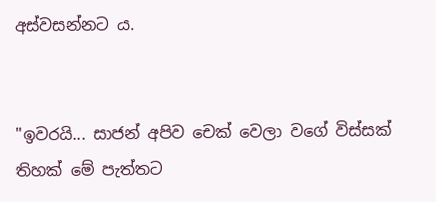අස්වසන්නට ය.


"ඉවරයි... සාජන් අපිව චෙක් වෙලා වගේ විස්සක් තිහක් මේ පැත්තට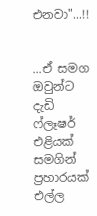එනවා"...!!


...ඒ සමග ඔවුන්ට දැඩි ෆ්ලෑෂර් එළියක් සමගින් ප්‍රහාරයක් එල්ල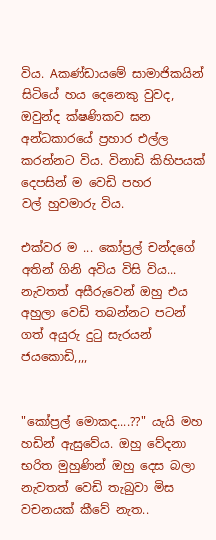විය. Aකණ්ඩායමේ සාමාජිකයින් සිටියේ හය දෙනෙකු වුවද, ඔවුන්ද ක්ෂණිකව ඝන අන්ධකාරයේ ප්‍රහාර එල්ල කරන්නට විය. විනාඩි කිහිපයක් දෙපසින් ම වෙඩි පහර
වල් හුවමාරු විය.

එක්වර ම ... කෝප්‍රල් චන්දගේ අතින් ගිනි අවිය විසි විය... නැවතත් අසීරුවෙන් ඔහු එය අහුලා වෙඩි තබන්නට පටන් ගත් අයුරු දුටු සැරයන් ජයකොඩි,,,,


"කෝප්‍රල් මොකද....??" යැයි මහ හඩින් ඇසුවේය. ඔහු වේදනා භරිත මුහුණින් ඔහු දෙස බලා නැවතත් වෙඩි තැබුවා මිස වචනයක් කීවේ නැත..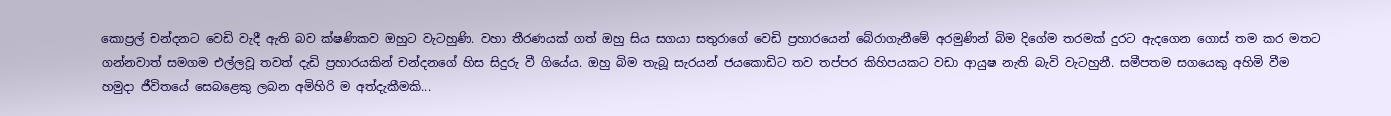කොප්‍රල් චන්දනට වෙඩි වැදී ඇති බව ක්ෂණිකව ඔහුට වැටහුණි. වහා තීරණයක් ගත් ඔහු සිය සගයා සතුරාගේ වෙඩි ප්‍රහාරයෙන් බේරාගැනීමේ අරමුණින් බිම දිගේම තරමක් දුරට ඇදගෙන ගොස් තම කර මතට ගන්නවාත් සමගම එල්ලවූ තවත් දැඩි ප්‍රහාරයකින් චන්දනගේ හිස සිදුරු වී ගියේය. ඔහු බිම තැබූ සැරයන් ජයකොඩිට තව තප්පර කිහිපයකට වඩා ආයුෂ නැති බැවි වැටහුනී. සමීපතම සගයෙකු අහිමි වීම හමුදා ජීවිතයේ සෙබළෙකු ලබන අමිහිරි ම අත්දැකීමකි...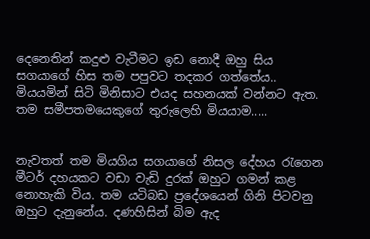දෙනෙතින් කදුළු වැටීමට ඉඩ නොදී ඔහු සිය සගයාගේ හිස තම පපුවට තදකර ගත්තේය.. මියයමින් සිටි මිනිසාට එයද සහනයක් වන්නට ඇත. තම සමීපතමයෙකුගේ තුරුලෙහි මියයාම.....


නැවතත් තම මියගිය සගයාගේ නිසල දේහය රැගෙන මීටර් දහයකට වඩා වැඩි දුරක් ඔහුට ගමන් කළ නොහැකි විය. තම යටිබඩ ප්‍රදේශයෙන් ගිනි පිටවනු ඔහුට දැනුනේය. දණහිසින් බිම ඇද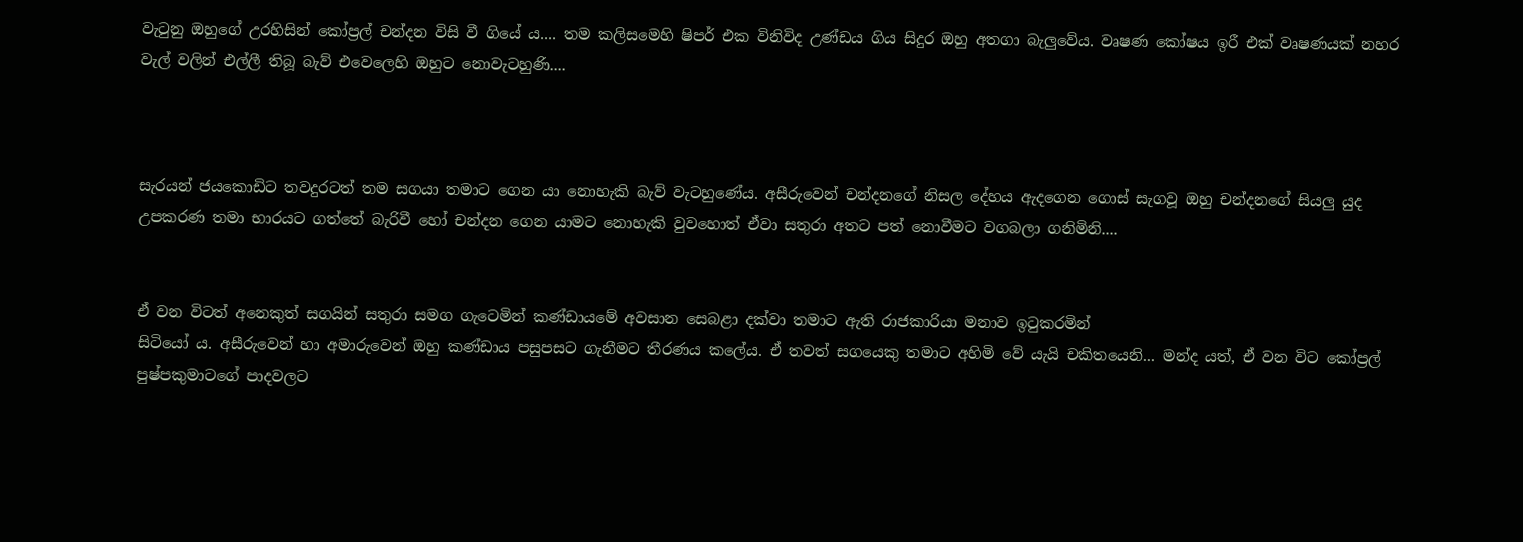වැටුනු ඔහුගේ උරහිසින් කෝප්‍රල් චන්දන විසි වී ගියේ ය.... තම කලිසමෙහි ෂිපර් එක විනිවිද උණ්ඩය ගිය සිදුර ඔහු අතගා බැලුවේය. වෘෂණ කෝෂය ඉරී එක් වෘෂණයක් නහර වැල් වලින් එල්ලී තිබූ බැව් එවෙලෙහි ඔහුට නොවැටහුණි....



සැරයන් ජයකොඩිට තවදුරටත් තම සගයා තමාට ගෙන යා නොහැකි බැව් වැටහුණේය. අසීරුවෙන් චන්දනගේ නිසල දේහය ඇදගෙන ගොස් සැගවූ ඔහු චන්දනගේ සියලු යුද උපකරණ තමා භාරයට ගත්තේ බැරිවී හෝ චන්දන ගෙන යාමට නොහැකි වුවහොත් ඒවා සතුරා අතට පත් නොවීමට වගබලා ගනිමිනි....


ඒ වන විටත් අනෙකුත් සගයින් සතුරා සමග ගැටෙමින් කණ්ඩා‍යමේ අවසාන සෙබළා දක්වා තමාට ඇති රාජකාරියා මනාව ඉටුකරමින්
සිටියෝ ය. අසීරුවෙන් හා අමාරුවෙන් ඔහු කණ්ඩාය පසුපසට ගැනීමට තීරණය කලේය. ඒ තවත් සගයෙකු තමාට අහිමි වේ යැයි චකිතයෙනි... මන්ද යත්, ඒ වන විට කෝප්‍රල් පුෂ්පකුමාටගේ පාදවලට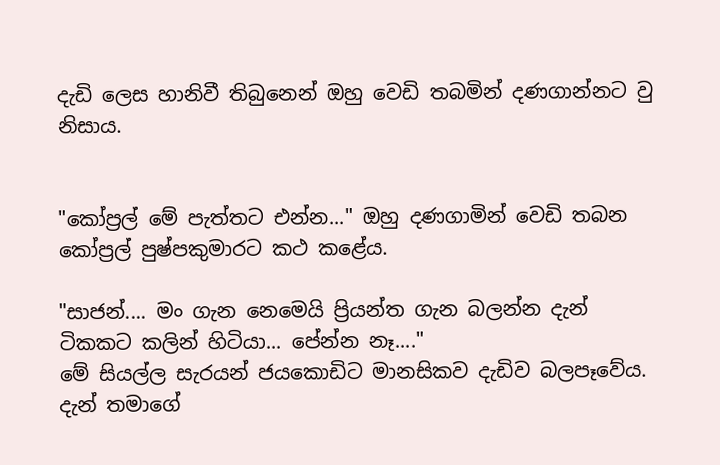දැඩි ලෙස හානිවී තිබුනෙන් ඔහු වෙඩි තබමින් දණගාන්නට වු නිසාය.


"කෝප්‍රල් මේ පැත්තට එන්න..." ඔහු දණගාමින් වෙඩි තබන කෝප්‍රල් පුෂ්පකුමාරට කථ ‍කළේය.

"සාජන්.... මං ගැන නෙමෙයි ප්‍රියන්ත ගැන බලන්න දැන් ටිකකට කලින් හිටියා... පේන්න නෑ...."
මේ සියල්ල සැරයන් ජයකොඩිට මානසිකව දැඩිව බලපෑවේය. දැන් තමාගේ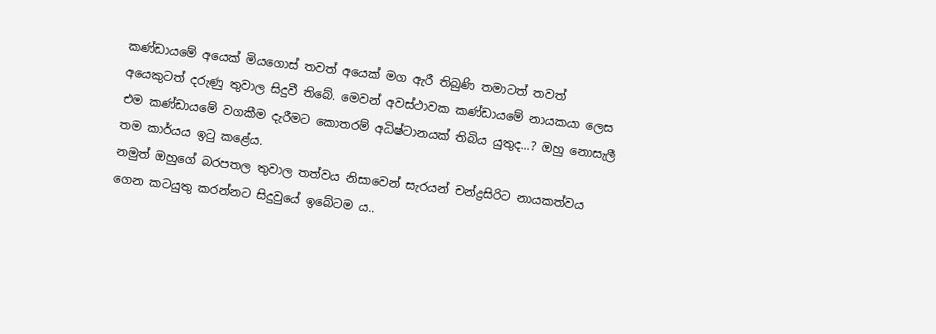කණ්ඩායමේ අයෙක් මියගොස් තවත් අයෙක් මග ඇරී තිබුණි තමාටත් තවත් අයෙකුටත් දරුණු තුවාල සිදුවී තිබේ. මෙවන් අවස්ථාවක කණ්ඩා‍යමේ නායකයා ලෙස එම කණ්ඩායමේ වගකීම දැරීමට කොතරම් අධිෂ්ටානයක් තිබිය යුතුද...? ඔහු නොසැලී තම කාර්යය ඉටු කළේය.
නමුත් ඔහුගේ බරපතල තුවාල තත්වය නිසාවෙන් සැරයන් චන්ද්‍රසිරිට නායකත්වය ගෙන කටයුතු කරන්නට සිදුවුයේ ඉබේටම ය..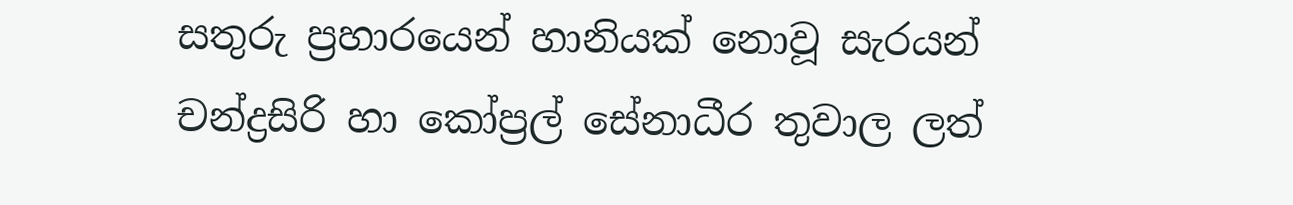සතුරු ප්‍රහාරයෙන් හානියක් නොවූ සැරයන් චන්ද්‍රසිරි හා කෝප්‍රල් සේනාධීර තුවාල ලත්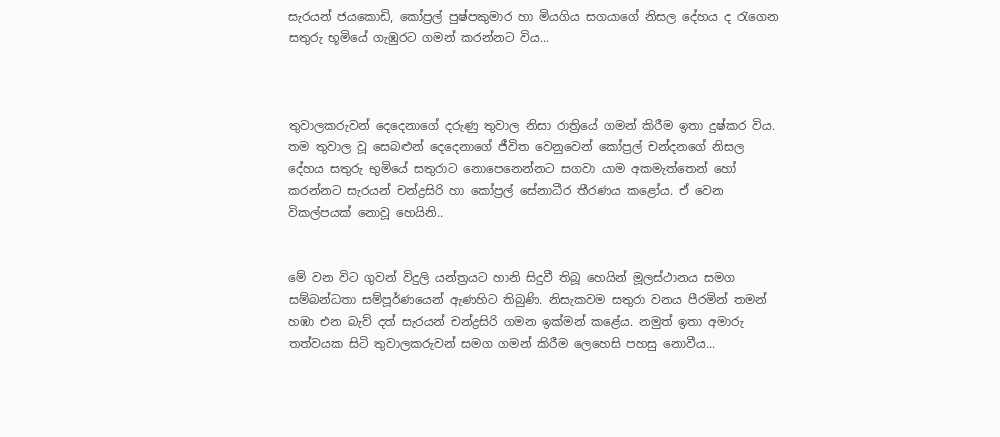සැරයන් ජයකොඩි, කෝප්‍රල් පුෂ්පකුමාර හා මියගිය සගයා‍ගේ නිසල දේහය ද රැගෙන සතුරු භූමියේ ගැඹුරට ගමන් කරන්නට විය...



තුවාලකරුවන් දෙදෙනාගේ දරුණු තුවාල නිසා රාත්‍රියේ ගමන් කිරීම ඉතා දුෂ්කර විය. තම තුවාල වූ සෙබළුන් දෙදෙනාගේ ජීවිත වෙනුවෙන් කෝප්‍රල් චන්ද‍නගේ නිසල දේහය සතුරු භුමියේ සතුරාට නොපෙනෙන්නට සගවා යාම අකමැත්තෙන් හෝ කරන්නට සැරයන් චන්ද්‍රසිරි හා කෝප්‍රල් සේනාධීර තීරණය ‍කළෝය. ඒ වෙන විකල්පයක් නොවූ හෙයිනි..


මේ වන විට ගුවන් විදුලි යන්ත්‍රයට හානි සිදුවී තිබූ හෙයින් මූලස්ථානය සමග සම්බන්ධතා සම්පූර්ණයෙන් ඇණහිට තිබුණි. නිසැකවම සතුරා වනය පීරමින් තමන් හඹා එන බැව් දත් සැරයන් චන්ද්‍රසිරි ගමන ඉක්මන් කළේය. නමුත් ඉතා අමාරු තත්වයක සිටි තුවාලකරුවන් සමග ගමන් කිරීම ලෙහෙසි පහසු නොවීය...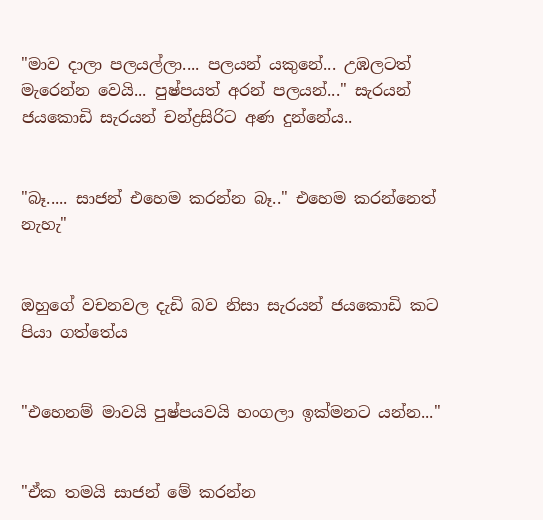"මාව දාලා පලයල්ලා.... පලයන් යකුනේ... උඹලටත් මැරෙන්න වෙයි... පුෂ්පයත් අරන් පලයන්..." සැරයන් ජයකොඩි සැරයන් චන්ද්‍රසිරිට අණ දුන්නේය..


"බෑ..... සාජන් එහෙම කරන්න බෑ.." එහෙම කරන්නෙත් නැහැ"


ඔහුගේ වචනවල දැඩි බව නිසා සැරයන් ජයකොඩි කට පියා ගත්තේය


"එහෙනම් මාවයි පුෂ්පයවයි හංගලා ඉක්මනට යන්න..."


"ඒක තමයි සාජන් මේ කරන්න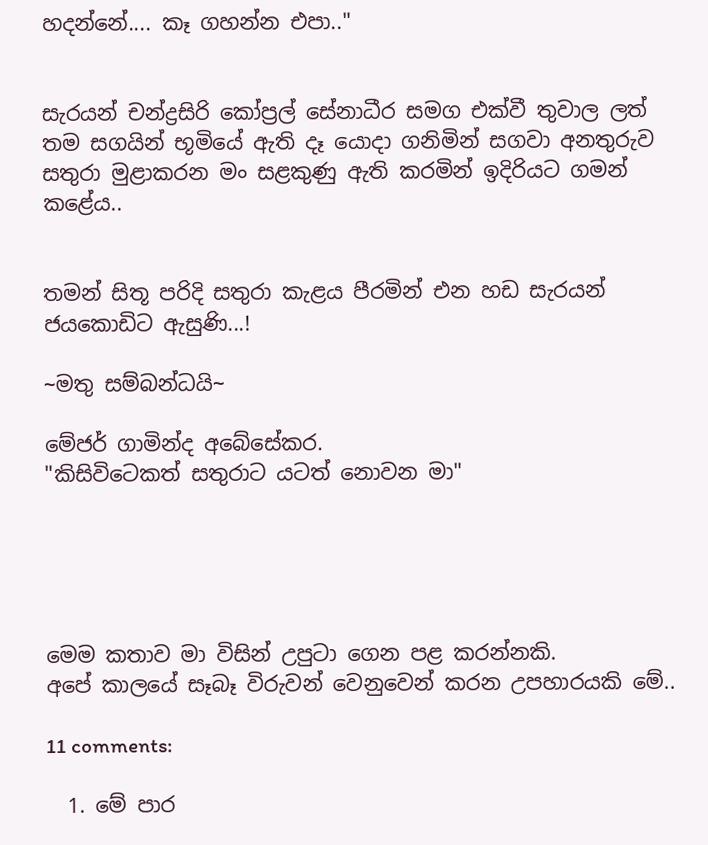හදන්නේ.... කෑ ගහන්න එපා.."


සැරයන් චන්ද්‍රසිරි කෝප්‍රල් සේනාධීර සමග එක්වී තුවාල ලත් තම සගයින් භූමියේ ඇති දෑ යොදා ගනිමින් සගවා අනතුරුව සතුරා මුළාකරන මං සළකුණු ඇති කරමින් ඉදිරියට ගමන් කළේය..


තමන් සිතූ පරිදි සතුරා කැළය පීරමින් එන හඩ සැරයන් ජයකොඩිට ඇසුණි...!

~මතු සම්බන්ධයි~

මේජර් ගාමින්ද අබේසේකර.
"කිසිවිටෙකත් සතුරාට යටත් නොවන මා"





මෙම කතාව මා විසින් උපුටා ගෙන පළ කරන්නකි.
අපේ කාලයේ සෑබෑ විරුවන් වෙනුවෙන් කරන උපහාරයකි මේ..

11 comments:

  1. මේ පාර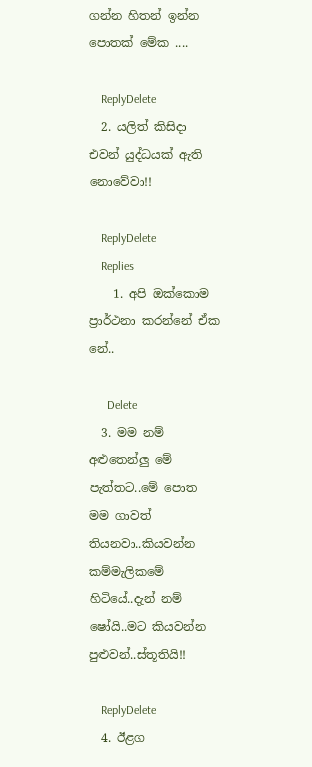ගන්න හිතන් ඉන්න පොතක් මේක ....

    ReplyDelete
  2. යලිත් කිසිදා එවන් යුද්ධයක් ඇති නොවේවා!!

    ReplyDelete
    Replies
    1. අපි ඔක්කොම ප්‍රාර්ථනා කරන්නේ ඒක නේ..

      Delete
  3. මම නම් අළුතෙන්ලු මේ පැත්තට..මේ පොත මම ගාවත් තියනවා..කියවන්න කම්මැලිකමේ හිටියේ..දැන් නම් ෂෝයි..මට කියවන්න පුළුවන්..ස්තූතියි!!

    ReplyDelete
  4. ඊළග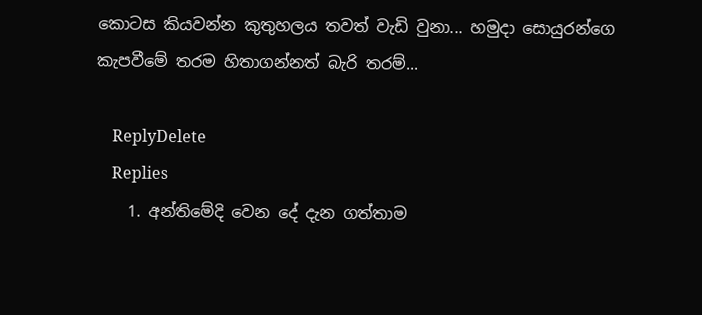කොටස කියවන්න කුතුහලය තවත් වැඩි වුනා... හමුදා සොයුරන්ගෙ කැපවීමේ තරම හිතාගන්නත් බැරි තරම්...

    ReplyDelete
    Replies
    1. අන්තිමේදි වෙන දේ දැන ගත්තාම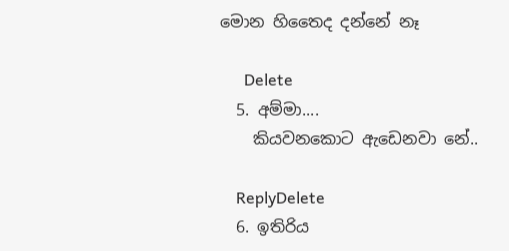මොන හිතෛද දන්නේ නෑ

      Delete
  5. අම්මා....
    කියවනකොට ඇඩෙනවා නේ..

    ReplyDelete
  6. ඉතිරිය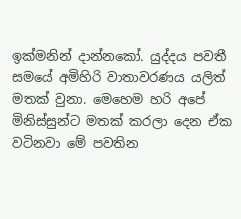ඉක්මනින් දාන්නකෝ. යුද්දය පවතී සමයේ අමිහිරි වාතාවරණය යලිත් මතක් වුනා. මෙහෙම හරි අපේ මිනිස්සුන්ට මතක් කරලා දෙන ඒක වටිනවා මේ පවතින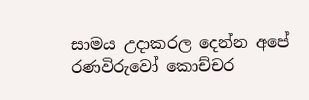සාමය උදාකරල දෙන්න අපේ රණවිරුවෝ කොච්චර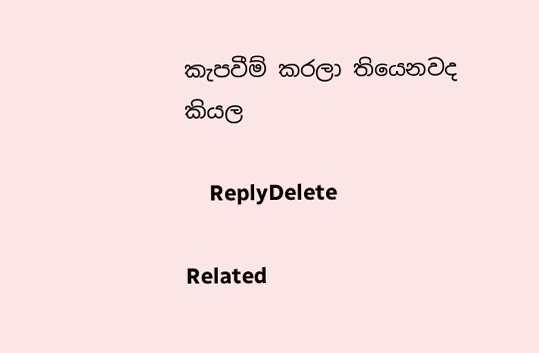කැපවීම් කරලා තියෙනවද කියල

    ReplyDelete

Related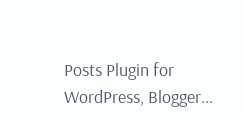Posts Plugin for WordPress, Blogger...